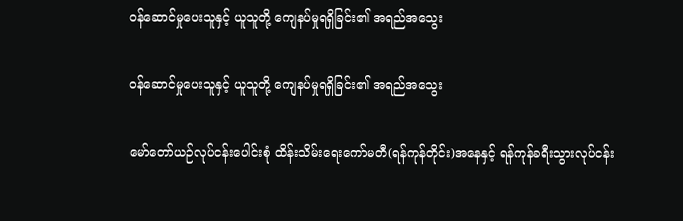ဝန်ဆောင်မှုပေးသူနှင့် ယူသူတို့ ကျေနပ်မှုရရှိခြင်း၏ အရည်အသွေး

ဝန်ဆောင်မှုပေးသူနှင့် ယူသူတို့ ကျေနပ်မှုရရှိခြင်း၏ အရည်အသွေး

မော်တော်ယဉ်လုပ်ငန်းပေါင်းစုံ ထိန်းသိမ်းရေးကော်မတီ(ရန်ကုန်တိုင်း)အနေနှင့် ရန်ကုန်ခရီးသွားလုပ်ငန်း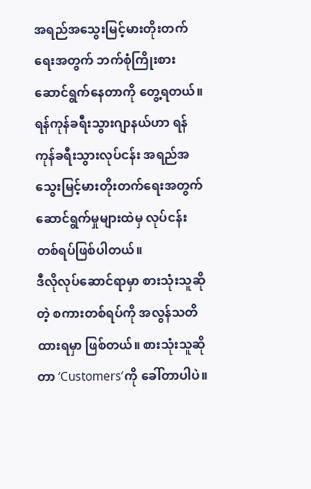အရည်အသွေးမြင့်မားတိုးတက်ရေးအတွက် ဘက်စုံကြိုးစားဆောင်ရွက်နေတာကို တွေ့ရတယ်။ ရန်ကုန်ခရီးသွားဂျာနယ်ဟာ ရန်ကုန်ခရီးသွားလုပ်ငန်း အရည်အသွေးမြင့်မားတိုးတက်ရေးအတွက် ဆောင်ရွက်မှုများထဲမှ လုပ်ငန်းတစ်ရပ်ဖြစ်ပါတယ်။
ဒီလိုလုပ်ဆောင်ရာမှာ စားသုံးသူဆိုတဲ့ စကားတစ်ရပ်ကို အလွန်သတိထားရမှာ ဖြစ်တယ်။ စားသုံးသူဆိုတာ ‘Customers’ကို ခေါ်တာပါပဲ။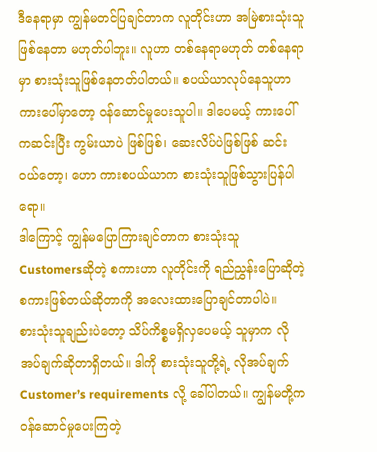ဒီနေရာမှာ ကျွန်မတင်ပြချင်တာက လူတိုင်းဟာ အမြဲစားသုံးသူဖြစ်နေတာ မဟုတ်ပါဘူး။ လူဟာ တစ်နေရာမဟုတ် တစ်နေရာမှာ စားသုံးသူဖြစ်နေတတ်ပါတယ်။ စပယ်ယာလုပ်နေသူဟာ ကားပေါ်မှာတော့ ဝန်ဆောင်မှုပေးသူပါ။ ဒါပေမယ့် ကားပေါ်ကဆင်းပြီး ကွမ်းယာပဲ ဖြစ်ဖြစ်၊ ဆေးလိပ်ပဲဖြစ်ဖြစ် ဆင်းဝယ်တော့၊ ဟော ကားစပယ်ယာက စားသုံးသူဖြစ်သွားပြန်ပါရော။
ဒါကြောင့် ကျွန်မပြောကြားချင်တာက စားသုံးသူ Customersဆိုတဲ့ စကားဟာ လူတိုင်းကို ရည်ညွှန်းပြောဆိုတဲ့ စကားဖြစ်တယ်ဆိုတာကို အလေးထားပြောချင်တာပါပဲ။
စားသုံးသူချည်းပဲတော့ သိပ်ကိစ္စမရှိလှပေမယ့် သူမှာက လိုအပ်ချက်ဆိုတာရှိတယ်။ ဒါကို စားသုံးသူတို့ရဲ့ လိုအပ်ချက် Customer’s requirements လို့ ခေါ်ပါတယ်။ ကျွန်မတို့က ဝန်ဆောင်မှုပေးကြတဲ့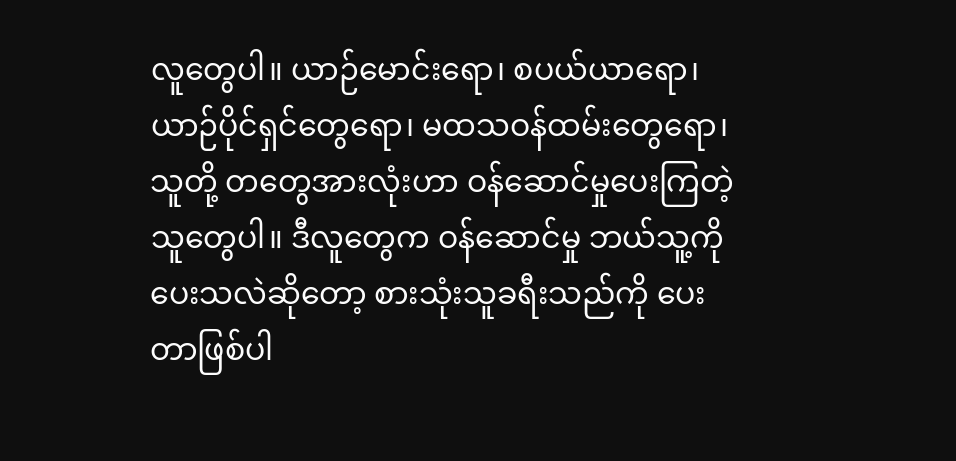လူတွေပါ။ ယာဉ်မောင်းရော၊ စပယ်ယာရော၊ ယာဉ်ပိုင်ရှင်တွေရော၊ မထသဝန်ထမ်းတွေရော၊ သူတို့ တတွေအားလုံးဟာ ဝန်ဆောင်မှုပေးကြတဲ့ သူတွေပါ။ ဒီလူတွေက ဝန်ဆောင်မှု ဘယ်သူ့ကို ပေးသလဲဆိုတော့ စားသုံးသူခရီးသည်ကို ပေးတာဖြစ်ပါ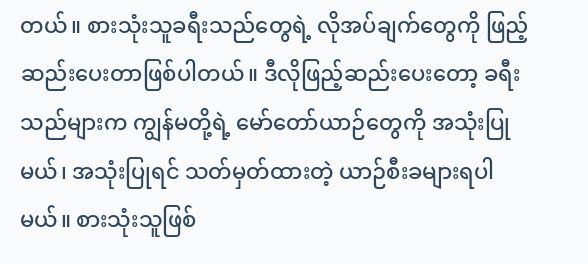တယ်။ စားသုံးသူခရီးသည်တွေရဲ့ လိုအပ်ချက်တွေကို ဖြည့်ဆည်းပေးတာဖြစ်ပါတယ်။ ဒီလိုဖြည့်ဆည်းပေးတော့ ခရီးသည်များက ကျွန်မတို့ရဲ့ မော်တော်ယာဉ်တွေကို အသုံးပြုမယ်၊ အသုံးပြုရင် သတ်မှတ်ထားတဲ့ ယာဉ်စီးခများရပါမယ်။ စားသုံးသူဖြစ်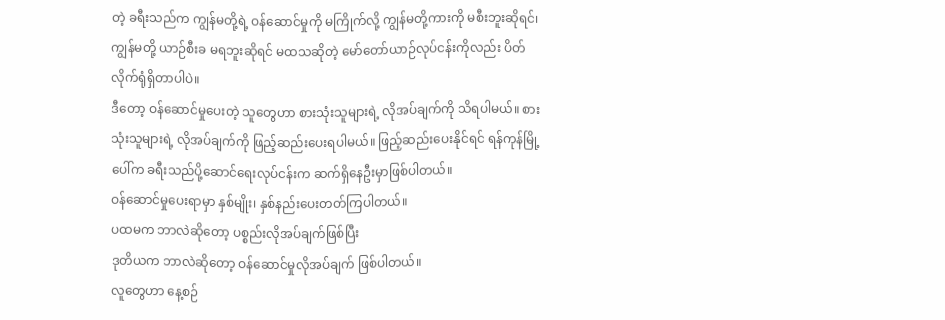တဲ့ ခရီးသည်က ကျွန်မတို့ရဲ့ ဝန်ဆောင်မှုကို မကြိုက်လို့ ကျွန်မတို့ကားကို မစီးဘူးဆိုရင်၊ ကျွန်မတို့ ယာဉ်စီးခ မရဘူးဆိုရင် မထသဆိုတဲ့ မော်တော်ယာဉ်လုပ်ငန်းကိုလည်း ပိတ်လိုက်ရုံရှိတာပါပဲ။
ဒီတော့ ဝန်ဆောင်မှုပေးတဲ့ သူတွေဟာ စားသုံးသူများရဲ့ လိုအပ်ချက်ကို သိရပါမယ်။ စားသုံးသူများရဲ့ လိုအပ်ချက်ကို ဖြည့်ဆည်းပေးရပါမယ်။ ဖြည့်ဆည်းပေးနိုင်ရင် ရန်ကုန်မြို့ပေါ်က ခရီးသည်ပို့ဆောင်ရေးလုပ်ငန်းက ဆက်ရှိနေဦးမှာဖြစ်ပါတယ်။
ဝန်ဆောင်မှုပေးရာမှာ နှစ်မျိုး၊ နှစ်နည်းပေးတတ်ကြပါတယ်။
ပထမက ဘာလဲဆိုတော့ ပစ္စည်းလိုအပ်ချက်ဖြစ်ပြီး
ဒုတိယက ဘာလဲဆိုတော့ ဝန်ဆောင်မှုလိုအပ်ချက် ဖြစ်ပါတယ်။
လူတွေဟာ နေ့စဉ်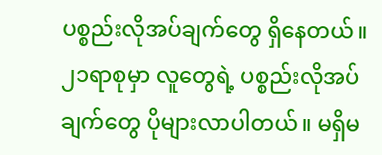ပစ္စည်းလိုအပ်ချက်တွေ ရှိနေတယ်။၂၁ရာစုမှာ လူတွေရဲ့ ပစ္စည်းလိုအပ်ချက်တွေ ပိုများလာပါတယ်။ မရှိမ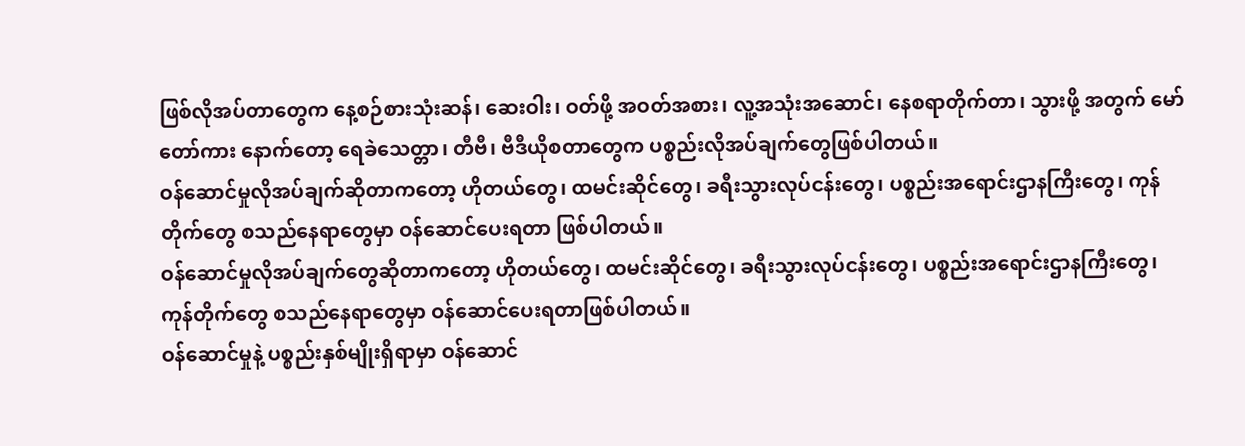ဖြစ်လိုအပ်တာတွေက နေ့စဉ်စားသုံးဆန်၊ ဆေးဝါး၊ ဝတ်ဖို့ အဝတ်အစား၊ လူ့အသုံးအဆောင်၊ နေစရာတိုက်တာ၊ သွားဖို့ အတွက် မော်တော်ကား နောက်တော့ ရေခဲသေတ္တာ၊ တီဗီ၊ ဗီဒီယိုစတာတွေက ပစ္စည်းလိုအပ်ချက်တွေဖြစ်ပါတယ်။
ဝန်ဆောင်မှုလိုအပ်ချက်ဆိုတာကတော့ ဟိုတယ်တွေ၊ ထမင်းဆိုင်တွေ၊ ခရီးသွားလုပ်ငန်းတွေ၊ ပစ္စည်းအရောင်းဌာနကြီးတွေ၊ ကုန်တိုက်တွေ စသည်နေရာတွေမှာ ဝန်ဆောင်ပေးရတာ ဖြစ်ပါတယ်။
ဝန်ဆောင်မှုလိုအပ်ချက်တွေဆိုတာကတော့ ဟိုတယ်တွေ၊ ထမင်းဆိုင်တွေ၊ ခရီးသွားလုပ်ငန်းတွေ၊ ပစ္စည်းအရောင်းဌာနကြီးတွေ၊ ကုန်တိုက်တွေ စသည်နေရာတွေမှာ ဝန်ဆောင်ပေးရတာဖြစ်ပါတယ်။
ဝန်ဆောင်မှုနဲ့ ပစ္စည်းနှစ်မျိုးရှိရာမှာ ဝန်ဆောင်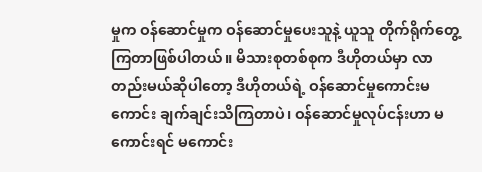မှုက ဝန်ဆောင်မှုက ဝန်ဆောင်မှုပေးသူနဲ့ ယူသူ တိုက်ရိုက်တွေ့ကြတာဖြစ်ပါတယ်။ မိသားစုတစ်စုက ဒီဟိုတယ်မှာ လာတည်းမယ်ဆိုပါတော့ ဒီဟိုတယ်ရဲ့ ဝန်ဆောင်မှုကောင်းမကောင်း ချက်ချင်းသိကြတာပဲ၊ ဝန်ဆောင်မှုလုပ်ငန်းဟာ မကောင်းရင် မကောင်း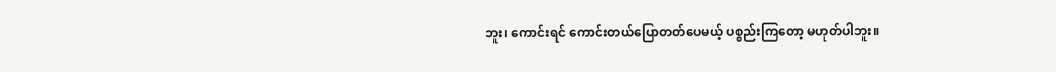ဘူး၊ ကောင်းရင် ကောင်းတယ်ပြောတတ်ပေမယ့် ပစ္စည်းကြတော့ မဟုတ်ပါဘူး။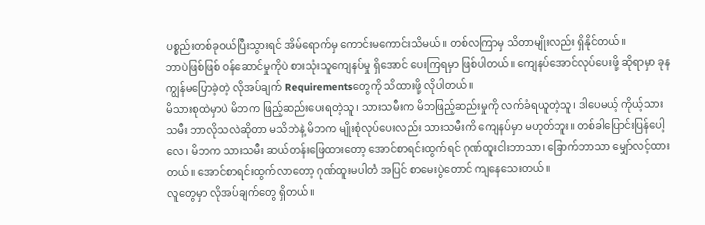ပစ္စည်းတစ်ခုဝယ်ပြီးသွားရင် အိမ်ရောက်မှ ကောင်းမကောင်းသိမယ်။ တစ်လကြာမှ သိတာမျိုးလည်း ရှိနိုင်တယ်။
ဘာပဲဖြစ်ဖြစ် ဝန်ဆောင်မှုကိုပဲ စားသုံးသူကျေနပ်မှု ရှိအောင် ပေးကြရမှာ ဖြစ်ပါတယ်။ ကျေနပ်အောင်လုပ်ပေးဖို့ ဆိုရာမှာ ခုန ကျွန်မပြောခဲ့တဲ့ လိုအပ်ချက် Requirementsတွေကို သိထားဖို့ လိုပါတယ်။
မိသားစုထဲမှာပဲ မိဘက ဖြည့်ဆည်းပေးရတဲ့သူ၊ သားသမီးက မိဘဖြည့်ဆည်းမှုကို လက်ခံရယူတဲ့သူ၊ ဒါပေမယ့် ကိုယ့်သားသမီး ဘာလိုသလဲဆိုတာ မသိဘဲနဲ့ မိဘက မျိုးစုံလုပ်ပေးလည်း သားသမီးကိ ကျေနပ်မှာ မဟုတ်ဘူး။ တစ်ခါပြောင်းပြန်ပေါ့လေ၊ မိဘက သားသမီး ဆယ်တန်းဖြေထားတော့ အောင်စာရင်းထွက်ရင် ဂုဏ်ထူးငါးဘာသာ၊ ခြောက်ဘာသာ မျှော်လင့်ထားတယ်။ အောင်စာရင်းထွက်လာတော့ ဂုဏ်ထူးမပါတဲံ အပြင် စာမေးပွဲတောင် ကျနေသေးတယ်။
လူတွေမှာ လိုအပ်ချက်တွေ ရှိတယ်။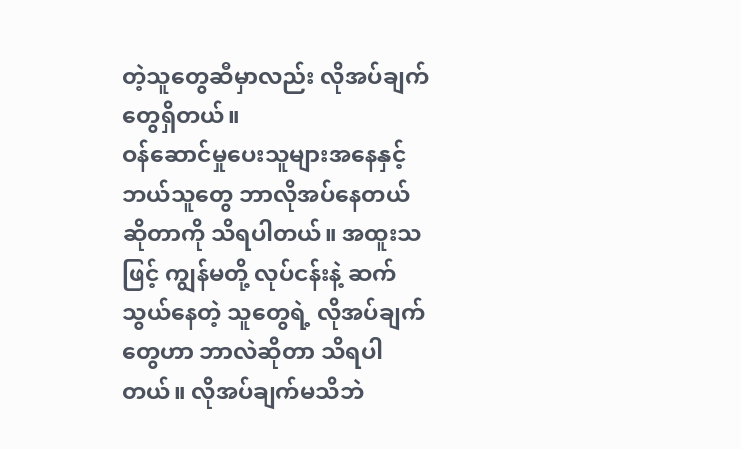တဲ့သူတွေဆီမှာလည်း လိုအပ်ချက်တွေရှိတယ်။
ဝန်ဆောင်မှုပေးသူများအနေနှင့် ဘယ်သူတွေ ဘာလိုအပ်နေတယ်ဆိုတာကို သိရပါတယ်။ အထူးသဖြင့် ကျွန်မတို့ လုပ်ငန်းနဲ့ ဆက်သွယ်နေတဲ့ သူတွေရဲ့ လိုအပ်ချက်တွေဟာ ဘာလဲဆိုတာ သိရပါတယ်။ လိုအပ်ချက်မသိဘဲ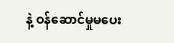နဲ့ ဝန်ဆောင်မှုမပေး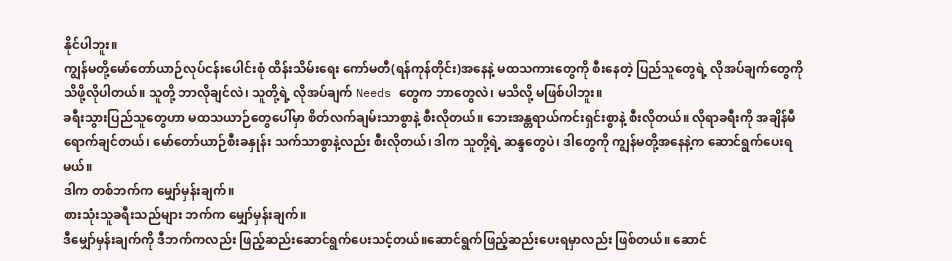နိုင်ပါဘူး။
ကျွန်မတို့မော်တော်ယာဉ်လုပ်ငန်းပေါင်းစုံ ထိန်းသိမ်းရေး ကော်မတီ(ရန်ကုန်တိုင်း)အနေနဲ့ မထသကားတွေကို စီးနေတဲ့ ပြည်သူတွေရဲ့ လိုအပ်ချက်တွေကို သိဖို့လိုပါတယ်။ သူတို့ ဘာလိုချင်လဲ၊ သူတို့ရဲ့ လိုအပ်ချက် Needs တွေက ဘာတွေလဲ၊ မသိလို့ မဖြစ်ပါဘူး။
ခရီးသွားပြည်သူတွေဟာ မထသယာဉ်တွေပေါ်မှာ စိတ်လက်ချမ်းသာစွာနဲ့ စီးလိုတယ်။ ဘေးအန္တရာယ်ကင်းရှင်းစွာနဲ့ စီးလိုတယ်။ လိုရာခရီးကို အချိန်မီရောက်ချင်တယ်၊ မော်တော်ယာဉ်စီးခနှုန်း သက်သာစွာနဲ့လည်း စီးလိုတယ်၊ ဒါက သူတို့ရဲ့ ဆန္ဒတွေပဲ၊ ဒါတွေကို ကျွန်မတို့အနေနဲ့က ဆောင်ရွက်ပေးရမယ်။
ဒါက တစ်ဘက်က မျှော်မှန်းချက်။
စားသုံးသူခရီးသည်များ ဘက်က မျှော်မှန်းချက်။
ဒီမျှော်မှန်းချက်ကို ဒီဘက်ကလည်း ဖြည့်ဆည်းဆောင်ရွက်ပေးသင့်တယ်။ဆောင်ရွက်ဖြည့်ဆည်းပေးရမှာလည်း ဖြစ်တယ်။ ဆောင်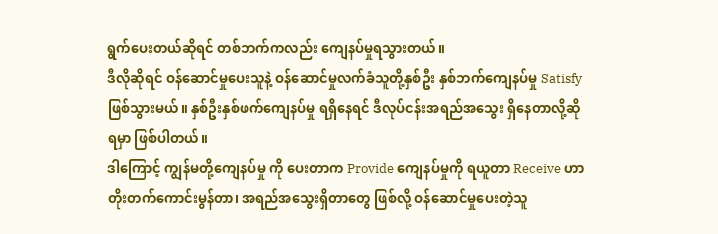ရွက်ပေးတယ်ဆိုရင် တစ်ဘက်ကလည်း ကျေနပ်မှုရသွားတယ်။
ဒီလိုဆိုရင် ဝန်ဆောင်မှုပေးသူနဲ့ ဝန်ဆောင်မှုလက်ခံသူတို့နှစ်ဦး နှစ်ဘက်ကျေနပ်မှု Satisfy ဖြစ်သွားမယ်။ နှစ်ဦးနှစ်ဖက်ကျေနပ်မှု ရရှိနေရင် ဒီလုပ်ငန်းအရည်အသွေး ရှိနေတာလို့ဆိုရမှာ ဖြစ်ပါတယ်။
ဒါကြောင့် ကျွန်မတို့ကျေနပ်မှု ကို ပေးတာက Provide ကျေနပ်မှုကို ရယူတာ Receive ဟာ တိုးတက်ကောင်းမွန်တာ၊ အရည်အသွေးရှိတာတွေ ဖြစ်လို့ ဝန်ဆောင်မှုပေးတဲ့သူ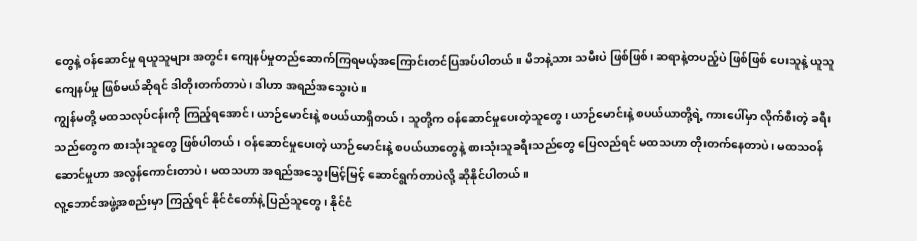တွေနဲ့ ဝန်ဆောင်မှု ရယူသူများ အတွင်း ကျေနပ်မှုတည်ဆောက်ကြရမယ့်အကြောင်းတင်ပြအပ်ပါတယ်။ မိဘနဲ့သား သမီးပဲ ဖြစ်ဖြစ်၊ ဆရာနဲ့တပည့်ပဲ ဖြစ်ဖြစ် ပေးသူနဲ့ ယူသူကျေနပ်မှု ဖြစ်မယ်ဆိုရင် ဒါတိုးတက်တာပဲ၊ ဒါဟာ အရည်အသွေးပဲ။
ကျွန်မတို့ မထသလုပ်ငန်းကို ကြည့်ရအောင်၊ ယာဉ်မောင်းနဲ့ စပယ်ယာရှိတယ်၊ သူတို့က ဝန်ဆောင်မှုပေးတဲ့သူတွေ၊ ယာဉ်မောင်းနဲ့ စပယ်ယာတို့ရဲ့ ကားပေါ်မှာ လိုက်စီးတဲ့ ခရီးသည်တွေက စားသုံးသူတွေ ဖြစ်ပါတယ်၊ ဝန်ဆောင်မှုပေးတဲ့ ယာဉ်မောင်းနဲ့ စပယ်ယာတွေနဲ့ စားသုံးသူခရီးသည်တွေ ပြေလည်ရင် မထသဟာ တိုးတက်နေတာပဲ၊ မထသဝန်ဆောင်မှုဟာ အလွန်ကောင်းတာပဲ၊ မထသဟာ အရည်အသွေးမြင့်မြင့် ဆောင်ရွက်တာပဲလို့ ဆိုနိုင်ပါတယ်။
လူ့ဘောင်အဖွဲ့အစည်းမှာ ကြည့်ရင် နိုင်ငံတော်နဲ့ ပြည်သူတွေ၊ နိုင်ငံ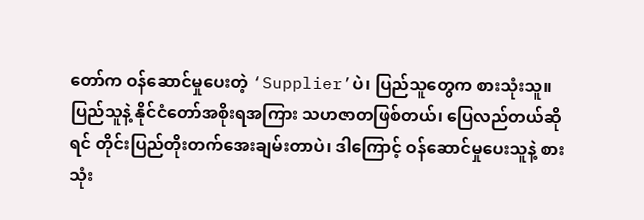တော်က ဝန်ဆောင်မှုပေးတဲ့ ‘Supplier’ပဲ၊ ပြည်သူတွေက စားသုံးသူ။ ပြည်သူနဲ့ နိုင်ငံတော်အစိုးရအကြား သဟဇာတဖြစ်တယ်၊ ပြေလည်တယ်ဆိုရင် တိုင်းပြည်တိုးတက်အေးချမ်းတာပဲ၊ ဒါကြောင့် ဝန်ဆောင်မှုပေးသူနဲ့ စားသုံး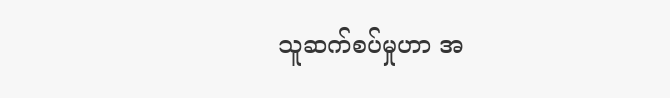သူဆက်စပ်မှုဟာ အ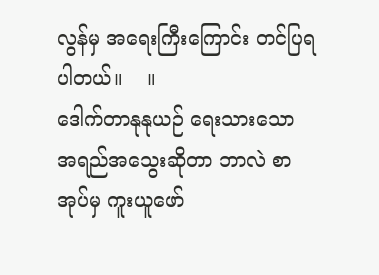လွန်မှ အရေးကြီးကြောင်း တင်ပြရပါတယ်။    ။
ဒေါက်တာနုနုယဉ် ရေးသားသော အရည်အသွေးဆိုတာ ဘာလဲ စာအုပ်မှ ကူးယူဖော်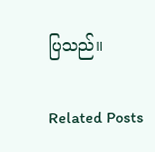ပြသည်။

Related Posts